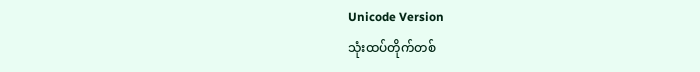Unicode Version
သုံးထပ်တိုက်တစ်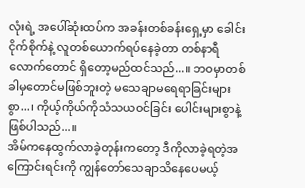လုံးရဲ့ အပေါ်ဆုံးထပ်က အခန်းတစ်ခန်းရှေ့မှာ ခေါင်းငိုက်စိုက်နဲ့ လူတစ်ယောက်ရပ်နေခဲ့တာ တစ်နာရီလောက်တောင် ရှိတော့မည်ထင်သည်...။ ဘဝမှာတစ်ခါမှတောင်မဖြစ်ဘူးတဲ့ မသေချာမရေရာခြင်းများစွာ...၊ ကိုယ့်ကိုယ်ကိုသံသယဝင်ခြင်း ပေါင်းများစွာနဲ့ဖြစ်ပါသည်...။
အိမ်ကနေထွက်လာခဲ့တုန်းကတော့ ဒီကိုလာခဲ့ရတဲ့အကြောင်းရင်းကို ကျွန်တော်သေချာသိနေပေမယ့်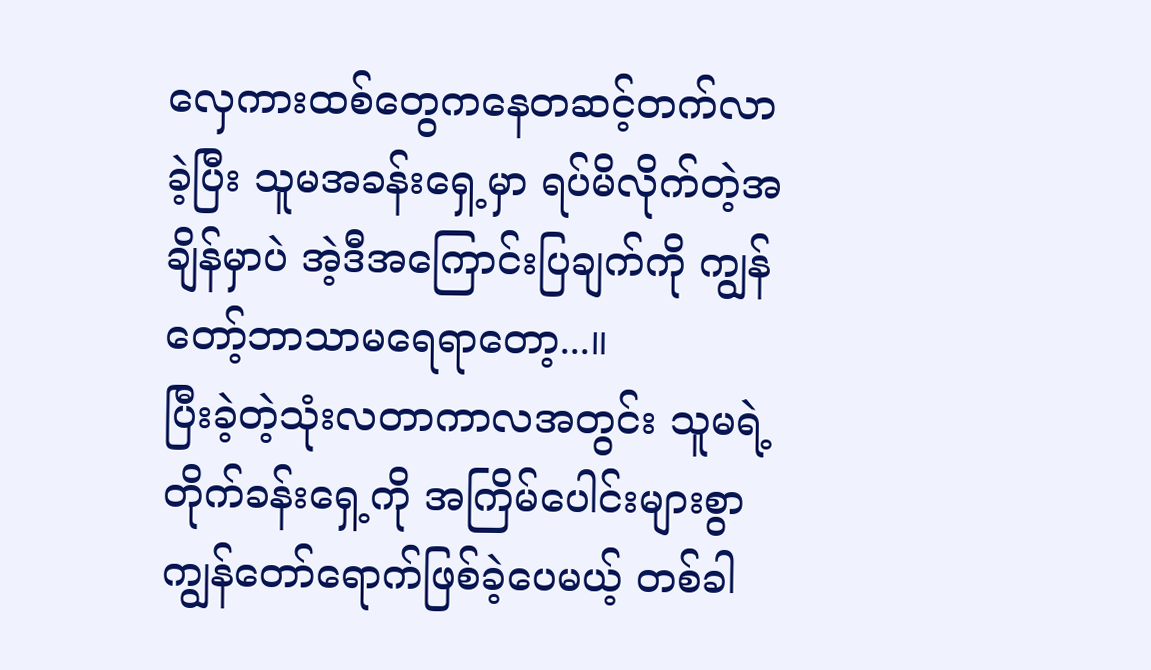လှေကားထစ်တွေကနေတဆင့်တက်လာခဲ့ပြီး သူမအခန်းရှေ့မှာ ရပ်မိလိုက်တဲ့အချိန်မှာပဲ အဲ့ဒီအကြောင်းပြချက်ကို ကျွန်တော့်ဘာသာမရေရာတော့...။
ပြီးခဲ့တဲ့သုံးလတာကာလအတွင်း သူမရဲ့တိုက်ခန်းရှေ့ကို အကြိမ်ပေါင်းများစွာကျွန်တော်ရောက်ဖြစ်ခဲ့ပေမယ့် တစ်ခါ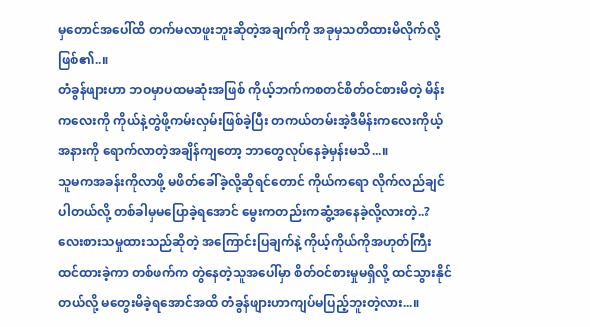မှတောင်အပေါ်ထိ တက်မလာဖူးဘူးဆိုတဲ့အချက်ကို အခုမှသတိထားမိလိုက်လို့ဖြစ်၏..။
တံခွန်ဖျားဟာ ဘဝမှာပထမဆုံးအဖြစ် ကိုယ့်ဘက်ကစတင်စိတ်ဝင်စားမိတဲ့ မိန်းကလေးကို ကိုယ်နဲ့တွဲဖို့ကမ်းလှမ်းဖြစ်ခဲ့ပြီး တကယ်တမ်းအဲ့ဒီမိန်းကလေးကိုယ့်အနားကို ရောက်လာတဲ့အချိန်ကျတော့ ဘာတွေလုပ်နေခဲ့မှန်းမသိ...။
သူမကအခန်းကိုလာဖို့ မဖိတ်ခေါ်ခဲ့လို့ဆိုရင်တောင် ကိုယ်ကရော လိုက်လည်ချင်ပါတယ်လို့ တစ်ခါမှမပြောခဲ့ရအောင် မွေးကတည်းကဆွံ့အနေခဲ့လို့လားတဲ့..? လေးစားသမှုထားသည်ဆိုတဲ့ အကြောင်းပြချက်နဲ့ ကိုယ့်ကိုယ်ကိုအဟုတ်ကြီးထင်ထားခဲ့ကာ တစ်ဖက်က တွဲနေတဲ့သူအပေါ်မှာ စိတ်ဝင်စားမှုမရှိလို့ ထင်သွားနိုင်တယ်လို့ မတွေးမိခဲ့ရအောင်အထိ တံခွန်ဖျားဟာကျပ်မပြည့်ဘူးတဲ့လား...။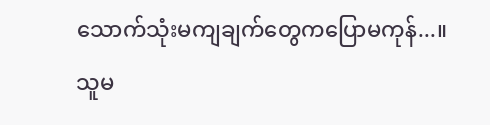သောက်သုံးမကျချက်တွေကပြောမကုန်...။
သူမ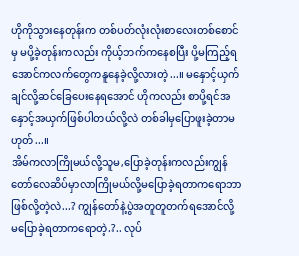ဟိုကိုသွားနေတုန်းက တစ်ပတ်လုံးလုံးစာလေးတစ်စောင်မှ မပို့ခဲ့တုန်းကလည်း ကိုယ့်ဘက်ကနေစပြီး ပို့မကြည့်ရအောင်ကလက်တွေကနူနေခဲ့လို့လားတဲ့...။ မနှောင့်ယှက်ချင်လို့ဆင်ခြေပေးနေရအောင် ဟိုကလည်း စာပို့ရင်အနှောင့်အယှက်ဖြစ်ပါတယ်လို့လဲ တစ်ခါမှပြောဖူးခဲ့တာမဟုတ်...။
အိမ်ကလာကြိုမယ်လို့သူမ,ပြောခဲ့တုန်းကလည်းကျွန်တော်လေဆိပ်မှာလာကြိုမယ်လို့မပြောခဲ့ရတာကရောဘာဖြစ်လို့တဲ့လဲ...? ကျွန်တော်နဲ့ပွဲအတူတူတက်ရအောင်လို့ မပြောခဲ့ရတာကရောတဲ့.?.. လုပ်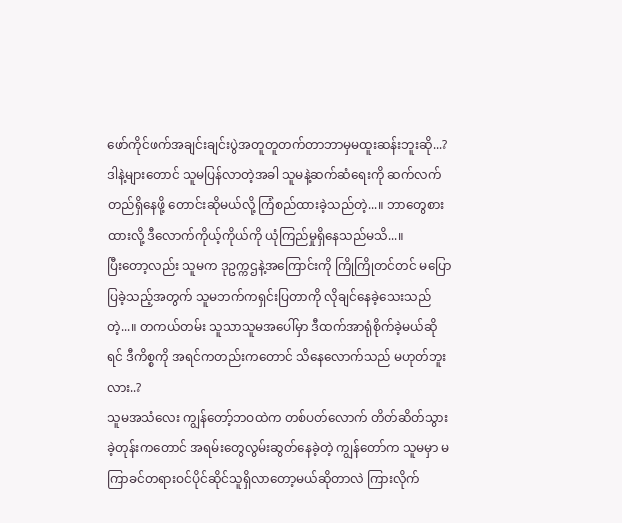ဖော်ကိုင်ဖက်အချင်းချင်းပွဲအတူတူတက်တာဘာမှမထူးဆန်းဘူးဆို...?
ဒါနဲ့များတောင် သူမပြန်လာတဲ့အခါ သူမနဲ့ဆက်ဆံရေးကို ဆက်လက်တည်ရှိနေဖို့ တောင်းဆိုမယ်လို့ ကြံစည်ထားခဲ့သည်တဲ့...။ ဘာတွေစားထားလို့ ဒီလောက်ကိုယ့်ကိုယ်ကို ယုံကြည်မှုရှိနေသည်မသိ...။
ပြီးတော့လည်း သူမက ဒုဥက္ကဌနဲ့အကြောင်းကို ကြိုကြိုတင်တင် မပြောပြခဲ့သည့်အတွက် သူမဘက်ကရှင်းပြတာကို လိုချင်နေခဲ့သေးသည်တဲ့...။ တကယ်တမ်း သူသာသူမအပေါ်မှာ ဒီထက်အာရုံစိုက်ခဲ့မယ်ဆိုရင် ဒီကိစ္စကို အရင်ကတည်းကတောင် သိနေလောက်သည် မဟုတ်ဘူးလား..?
သူမအသံလေး ကျွန်တော့်ဘဝထဲက တစ်ပတ်လောက် တိတ်ဆိတ်သွားခဲ့တုန်းကတောင် အရမ်းတွေလွမ်းဆွတ်နေခဲ့တဲ့ ကျွန်တော်က သူမမှာ မကြာခင်တရားဝင်ပိုင်ဆိုင်သူရှိလာတော့မယ်ဆိုတာလဲ ကြားလိုက်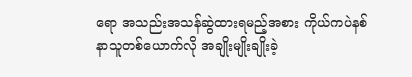ရော အသည်းအသန်ဆွဲထားရမည့်အစား ကိုယ်ကပဲနစ်နာသူတစ်ယောက်လို အချိုးမျိုးချိုးခဲ့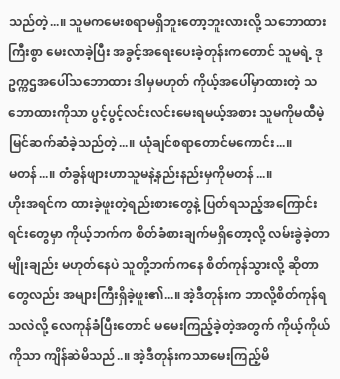သည်တဲ့...။ သူမကမေးစရာမရှိဘူးတော့ဘူးလားလို့ သဘောထားကြီးစွာ မေးလာခဲ့ပြီး အခွင့်အရေးပေးခဲ့တုန်းကတောင် သူမရဲ့ ဒုဥက္ကဌအပေါ်သဘောထား ဒါမှမဟုတ် ကိုယ့်အပေါ်မှာထားတဲ့ သဘောထားကိုသာ ပွင့်ပွင့်လင်းလင်းမေးရမယ့်အစား သူမကိုမထီမဲ့မြင်ဆက်ဆံခဲ့သည်တဲ့...။ ယုံချင်စရာတောင်မကောင်း...။
မတန်...။ တံခွန်ဖျားဟာသူမနဲ့နည်းနည်းမှကိုမတန်...။
ဟိုးအရင်က ထားခဲ့ဖူးတဲ့ရည်းစားတွေနဲ့ ပြတ်ရသည့်အကြောင်းရင်းတွေမှာ ကိုယ့်ဘက်က စိတ်ခံစားချက်မရှိတော့လို့ လမ်းခွဲခဲ့တာမျိုးချည်း မဟုတ်နေပဲ သူတို့ဘက်ကနေ စိတ်ကုန်သွားလို့ ဆိုတာတွေလည်း အများကြီးရှိခဲ့ဖူး၏...။ အဲ့ဒီတုန်းက ဘာလို့စိတ်ကုန်ရသလဲလို့ လေကုန်ခံပြီးတောင် မမေးကြည့်ခဲ့တဲ့အတွက် ကိုယ့်ကိုယ်ကိုသာ ကျိန်ဆဲမိသည်..။ အဲ့ဒီတုန်းကသာမေးကြည့်မိ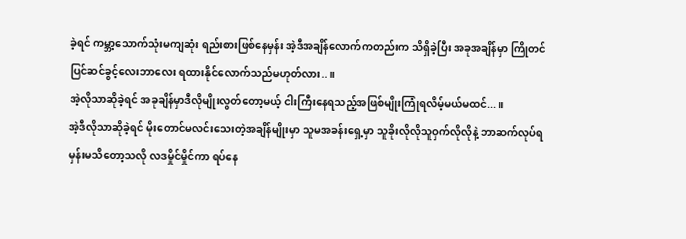ခဲ့ရင် ကမ္ဘာ့သောက်သုံးမကျဆုံး ရည်းစားဖြစ်နေမှန်း အဲ့ဒီအချိန်လောက်ကတည်းက သိရှိခဲ့ပြီး အခုအချိန်မှာ ကြိုတင်ပြင်ဆင်ခွင့်လေးဘာလေး ရထားနိုင်လောက်သည်မဟုတ်လား..။
အဲ့လိုသာဆိုခဲ့ရင် အခုချိန်မှာဒီလိုမျိုးလွတ်တော့မယ့် ငါးကြီးနေရသည့်အဖြစ်မျိုးကြုံရလိမ့်မယ်မထင်...။
အဲ့ဒီလိုသာဆိုခဲ့ရင် မိုးတောင်မလင်းသေးတဲ့အချိန်မျိုးမှာ သူမအခန်းရှေ့မှာ သူခိုးလိုလိုသူဝှက်လိုလိုနဲ့ ဘာဆက်လုပ်ရမှန်းမသိတော့သလို လဒမှိုင်မှိုင်ကာ ရပ်နေ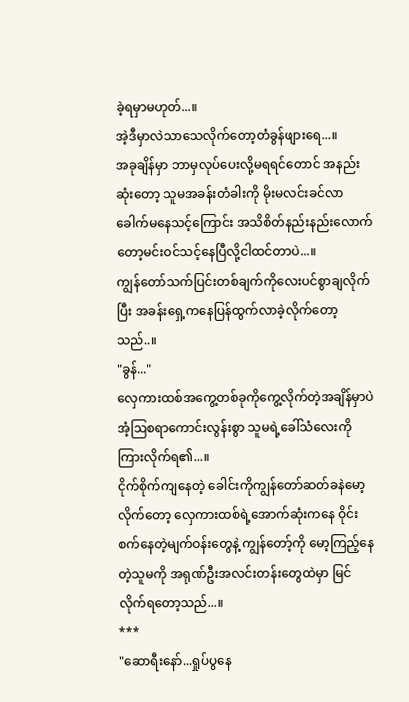ခဲ့ရမှာမဟုတ်...။
အဲ့ဒီမှာလဲသာသေလိုက်တော့တံခွန်ဖျားရေ...။
အခုချိန်မှာ ဘာမှလုပ်ပေးလို့မရရင်တောင် အနည်းဆုံးတော့ သူမအခန်းတံခါးကို မိုးမလင်းခင်လာခေါက်မနေသင့်ကြောင်း အသိစိတ်နည်းနည်းလောက်တော့မင်းဝင်သင့်နေပြီလို့ငါထင်တာပဲ...။
ကျွန်တော်သက်ပြင်းတစ်ချက်ကိုလေးပင်စွာချလိုက်ပြီး အခန်းရှေ့ကနေပြန်ထွက်လာခဲ့လိုက်တော့သည်..။
"ခွန်..."
လှေကားထစ်အကွေ့တစ်ခုကိုကွေ့လိုက်တဲ့အချိန်မှာပဲ အံ့ဩစရာကောင်းလွန်းစွာ သူမရဲ့ခေါ်သံလေးကို ကြားလိုက်ရ၏...။
ငိုက်စိုက်ကျနေတဲ့ ခေါင်းကိုကျွန်တော်ဆတ်ခနဲမော့လိုက်တော့ လှေကားထစ်ရဲ့အောက်ဆုံးကနေ ဝိုင်းစက်နေတဲ့မျက်ဝန်းတွေနဲ့ ကျွန်တော့်ကို မော့ကြည့်နေတဲ့သူမကို အရုဏ်ဦးအလင်းတန်းတွေထဲမှာ မြင်လိုက်ရတော့သည်...။
***
"ဆောရီးနော်...ရှုပ်ပွနေ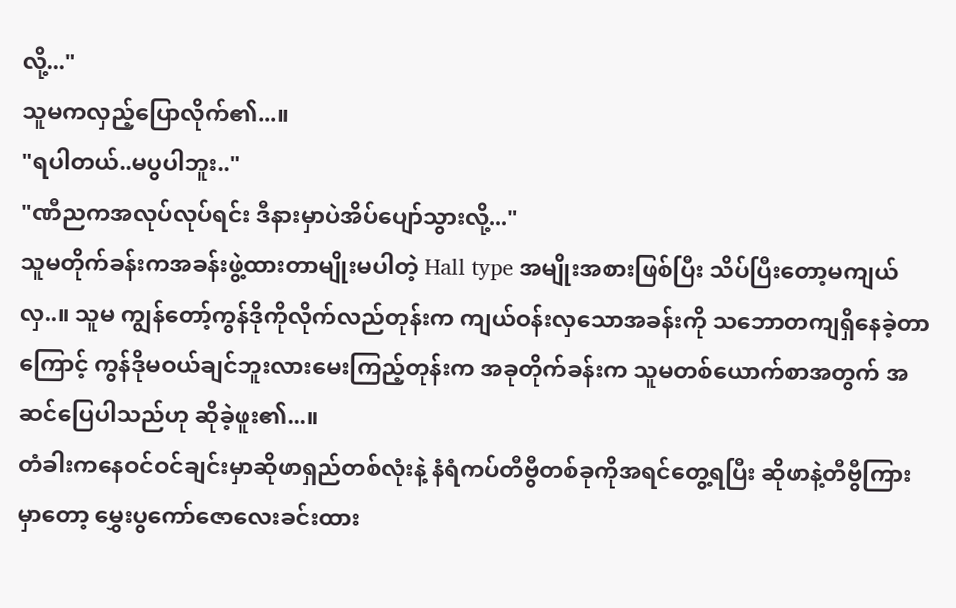လို့..."
သူမကလှည့်ပြောလိုက်၏...။
"ရပါတယ်..မပွပါဘူး.."
"ဏီညကအလုပ်လုပ်ရင်း ဒီနားမှာပဲအိပ်ပျော်သွားလို့..."
သူမတိုက်ခန်းကအခန်းဖွဲ့ထားတာမျိုးမပါတဲ့ Hall type အမျိုးအစားဖြစ်ပြီး သိပ်ပြီးတော့မကျယ်လှ..။ သူမ ကျွန်တော့်ကွန်ဒိုကိုလိုက်လည်တုန်းက ကျယ်ဝန်းလှသောအခန်းကို သဘောတကျရှိနေခဲ့တာကြောင့် ကွန်ဒိုမဝယ်ချင်ဘူးလားမေးကြည့်တုန်းက အခုတိုက်ခန်းက သူမတစ်ယောက်စာအတွက် အဆင်ပြေပါသည်ဟု ဆိုခဲ့ဖူး၏...။
တံခါးကနေဝင်ဝင်ချင်းမှာဆိုဖာရှည်တစ်လုံးနဲ့ နံရံကပ်တီဗွီတစ်ခုကိုအရင်တွေ့ရပြီး ဆိုဖာနဲ့တီဗွီကြားမှာတော့ မွှေးပွကော်ဇောလေးခင်းထား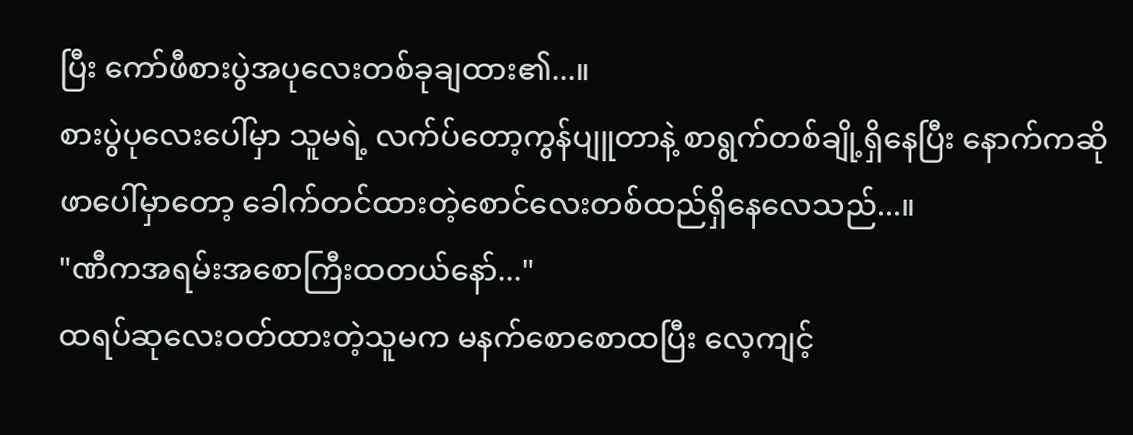ပြီး ကော်ဖီစားပွဲအပုလေးတစ်ခုချထား၏...။
စားပွဲပုလေးပေါ်မှာ သူမရဲ့ လက်ပ်တော့ကွန်ပျူတာနဲ့ စာရွက်တစ်ချို့ရှိနေပြီး နောက်ကဆိုဖာပေါ်မှာတော့ ခေါက်တင်ထားတဲ့စောင်လေးတစ်ထည်ရှိနေလေသည်...။
"ဏီကအရမ်းအစောကြီးထတယ်နော်..."
ထရပ်ဆုလေးဝတ်ထားတဲ့သူမက မနက်စောစောထပြီး လေ့ကျင့်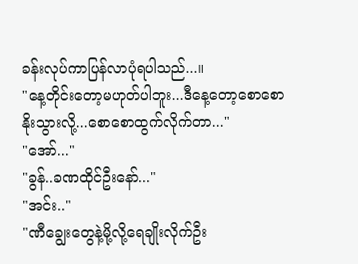ခန်းလုပ်ကာပြန်လာပုံရပါသည်...။
"နေ့တိုင်းတော့မဟုတ်ပါဘူး...ဒီနေ့တော့စောစောနိုးသွားလို့...စောစောထွက်လိုက်တာ..."
"အော်..."
"ခွန်..ခဏထိုင်ဦးနော်..."
"အင်း.."
"ဏီချွေးတွေနဲ့မို့လို့ရေချိုးလိုက်ဦး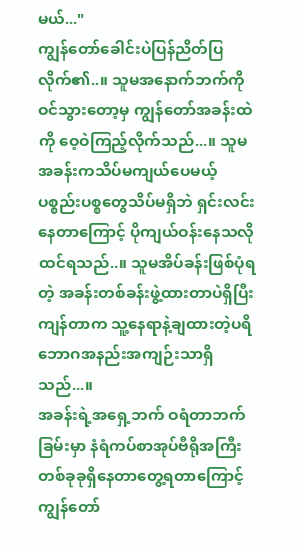မယ်..."
ကျွန်တော်ခေါင်းပဲပြန်ညိတ်ပြလိုက်၏..။ သူမအနောက်ဘက်ကိုဝင်သွားတော့မှ ကျွန်တော်အခန်းထဲကို ဝေ့ဝဲကြည့်လိုက်သည်...။ သူမအခန်းကသိပ်မကျယ်ပေမယ့် ပစ္စည်းပစ္စတွေသိပ်မရှိဘဲ ရှင်းလင်းနေတာကြောင့် ပိုကျယ်ဝန်းနေသလိုထင်ရသည်..။ သူမအိပ်ခန်းဖြစ်ပုံရတဲ့ အခန်းတစ်ခန်းဖွဲ့ထားတာပဲရှိပြီးကျန်တာက သူ့နေရာနဲ့ချထားတဲ့ပရိဘောဂအနည်းအကျဉ်းသာရှိသည်...။
အခန်းရဲ့အရှေ့ဘက် ဝရံတာဘက်ခြမ်းမှာ နံရံကပ်စာအုပ်ဗီရိုအကြီးတစ်ခုခုရှိနေတာတွေ့ရတာကြောင့် ကျွန်တော်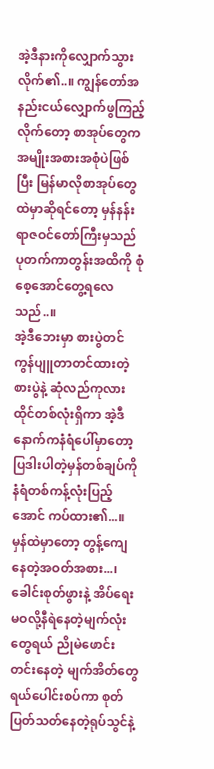အဲ့ဒီနားကိုလျှောက်သွားလိုက်၏..။ ကျွန်တော်အနည်းငယ်လျှောက်ဖွကြည့်လိုက်တော့ စာအုပ်တွေကအမျိုးအစားအစုံပဲဖြစ်ပြီး မြန်မာလိုစာအုပ်တွေထဲမှာဆိုရင်တော့ မှန်နန်းရာဇဝင်တော်ကြီးမှသည် ပုတက်ကာတွန်းအထိကို စုံစေ့အောင်တွေ့ရလေသည်..။
အဲ့ဒီဘေးမှာ စားပွဲတင်ကွန်ပျူတာတင်ထားတဲ့စားပွဲနဲ့ ဆုံလည်ကုလားထိုင်တစ်လုံးရှိကာ အဲ့ဒီနောက်ကနံရံပေါ်မှာတော့ ပြဒါးပါတဲ့မှန်တစ်ချပ်ကို နံရံတစ်ကန့်လုံးပြည့်အောင် ကပ်ထား၏...။
မှန်ထဲမှာတော့ တွန့်ကျေနေတဲ့အဝတ်အစား...၊ ခေါင်းစုတ်ဖွားနဲ့ အိပ်ရေးမဝလို့နီရဲနေတဲ့မျက်လုံးတွေရယ် ညိုမဲဖောင်းတင်းနေတဲ့ မျက်အိတ်တွေရယ်ပေါင်းစပ်ကာ စုတ်ပြတ်သတ်နေတဲ့ရုပ်သွင်နဲ့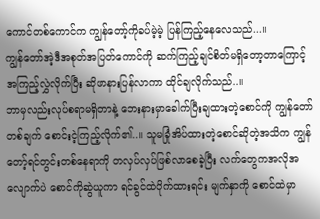ကောင်တစ်ကောင်က ကျွန်တော့်ကိုခပ်မဲ့မဲ့ ပြန်ကြည့်နေလေသည်...။
ကျွန်တော်အဲ့ဒီအစုတ်အပြတ်ကောင်ကို ဆက်ကြည့်ချင်စိတ်မရှိတော့တာကြောင့် အကြည့်လွှဲလိုက်ပြီး ဆိုဖာနားပြန်လာကာ ထိုင်ချလိုက်သည်..။
ဘာမှလည်းလုပ်စရာမရှိတာနဲ့ ဘေးနားမှာခေါက်ပြီးချထားတဲ့စောင်ကို ကျွန်တော်တစ်ချက် စောင်းငဲ့ကြည့်လိုက်၏..။ သူမခြုံအိပ်ထားတဲ့စောင်ဆိုတဲ့အသိက ကျွန်တော့်ရင်တွင်းတစ်နေရာကို တလှပ်လှပ်ဖြစ်လာစေခဲ့ပြီး လက်တွေကအလိုအလျောက်ပဲ စောင်ကိုဆွဲယူကာ ရင်ခွင်ထဲပိုက်ထားရင်း မျက်နှာကို စောင်ထဲမှာ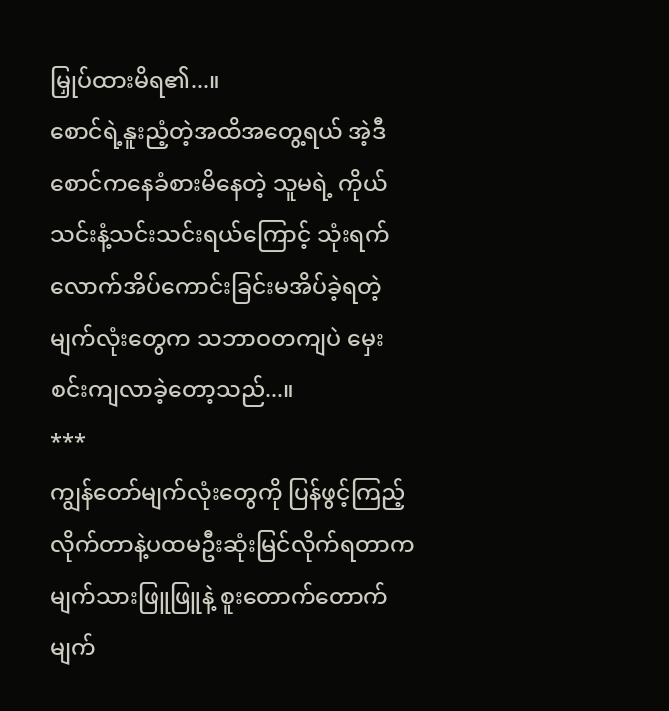မြှုပ်ထားမိရ၏...။
စောင်ရဲ့နူးညံ့တဲ့အထိအတွေ့ရယ် အဲ့ဒီစောင်ကနေခံစားမိနေတဲ့ သူမရဲ့ ကိုယ်သင်းနံ့သင်းသင်းရယ်ကြောင့် သုံးရက်လောက်အိပ်ကောင်းခြင်းမအိပ်ခဲ့ရတဲ့ မျက်လုံးတွေက သဘာဝတကျပဲ မှေးစင်းကျလာခဲ့တော့သည်...။
***
ကျွန်တော်မျက်လုံးတွေကို ပြန်ဖွင့်ကြည့်လိုက်တာနဲ့ပထမဦးဆုံးမြင်လိုက်ရတာက မျက်သားဖြူဖြူနဲ့ စူးတောက်တောက် မျက်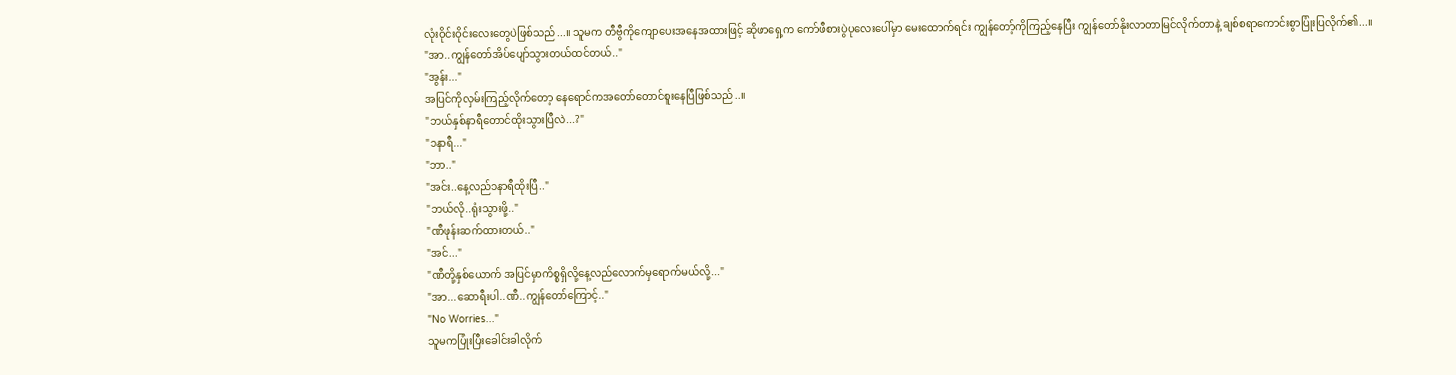လုံးဝိုင်းဝိုင်းလေးတွေပဲဖြစ်သည်...။ သူမက တီဗွီကိုကျောပေးအနေအထားဖြင့် ဆိုဖာရှေ့က ကော်ဖီစားပွဲပုလေးပေါ်မှာ မေးထောက်ရင်း ကျွန်တော့်ကိုကြည့်နေပြီး ကျွန်တော်နိုးလာတာမြင်လိုက်တာနဲ့ ချစ်စရာကောင်းစွာပြုံးပြလိုက်၏...။
"အာ..ကျွန်တော်အိပ်ပျော်သွားတယ်ထင်တယ်.."
"အွန်း..."
အပြင်ကိုလှမ်းကြည့်လိုက်တော့ နေရောင်ကအတော်တောင်စူးနေပြီဖြစ်သည်..။
"ဘယ်နှစ်နာရီတောင်ထိုးသွားပြီလဲ...?"
"၁နာရီ..."
"ဘာ.."
"အင်း..နေ့လည်၁နာရီထိုးပြီ.."
"ဘယ်လို..ရုံးသွားဖို့.."
"ဏီဖုန်းဆက်ထားတယ်.."
"အင်..."
"ဏီတို့နှစ်ယောက် အပြင်မှာကိစ္စရှိလို့နေ့လည်လောက်မှရောက်မယ်လို့..."
"အာ...ဆောရီးပါ..ဏီ..ကျွန်တော်ကြောင့်.."
"No Worries..."
သူမကပြုံးပြီးခေါင်းခါလိုက်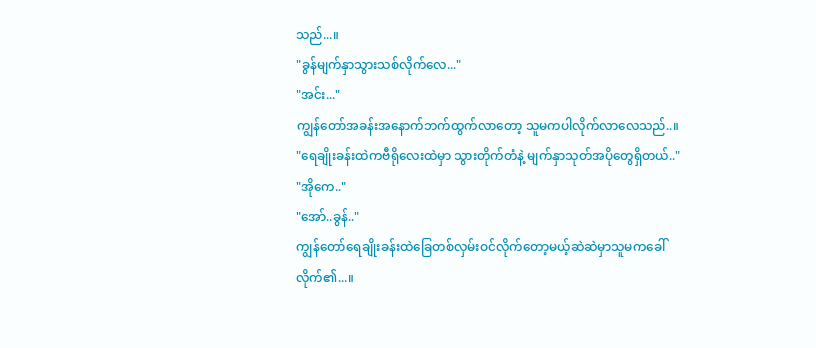သည်...။
"ခွန်မျက်နှာသွားသစ်လိုက်လေ..."
"အင်း..."
ကျွန်တော်အခန်းအနောက်ဘက်ထွက်လာတော့ သူမကပါလိုက်လာလေသည်..။
"ရေချိုးခန်းထဲကဗီရိုလေးထဲမှာ သွားတိုက်တံနဲ့ မျက်နှာသုတ်အပိုတွေရှိတယ်.."
"အိုကေ.."
"အော်..ခွန်.."
ကျွန်တော်ရေချိုးခန်းထဲခြေတစ်လှမ်းဝင်လိုက်တော့မယ့်ဆဲဆဲမှာသူမကခေါ်လိုက်၏...။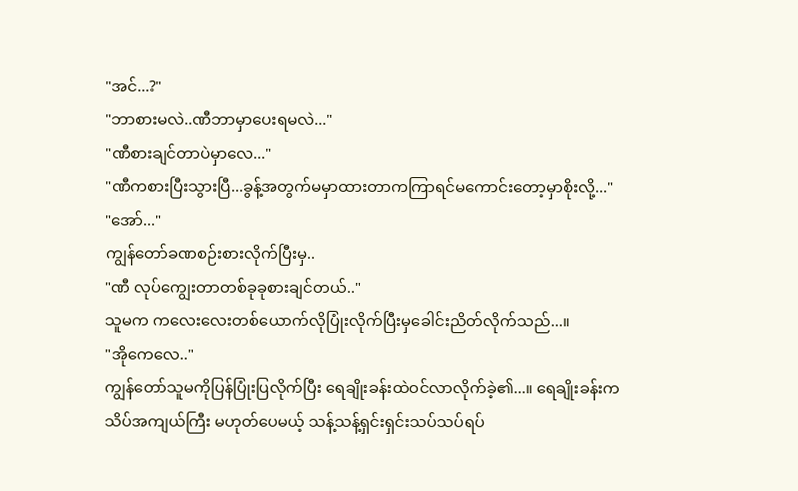"အင်...?"
"ဘာစားမလဲ..ဏီဘာမှာပေးရမလဲ..."
"ဏီစားချင်တာပဲမှာလေ..."
"ဏီကစားပြီးသွားပြီ...ခွန့်အတွက်မမှာထားတာကကြာရင်မကောင်းတော့မှာစိုးလို့..."
"အော်..."
ကျွန်တော်ခဏစဉ်းစားလိုက်ပြီးမှ..
"ဏီ လုပ်ကျွေးတာတစ်ခုခုစားချင်တယ်.."
သူမက ကလေးလေးတစ်ယောက်လိုပြုံးလိုက်ပြီးမှခေါင်းညိတ်လိုက်သည်...။
"အိုကေလေ.."
ကျွန်တော်သူမကိုပြန်ပြုံးပြလိုက်ပြီး ရေချိုးခန်းထဲဝင်လာလိုက်ခဲ့၏...။ ရေချိုးခန်းကသိပ်အကျယ်ကြီး မဟုတ်ပေမယ့် သန့်သန့်ရှင်းရှင်းသပ်သပ်ရပ်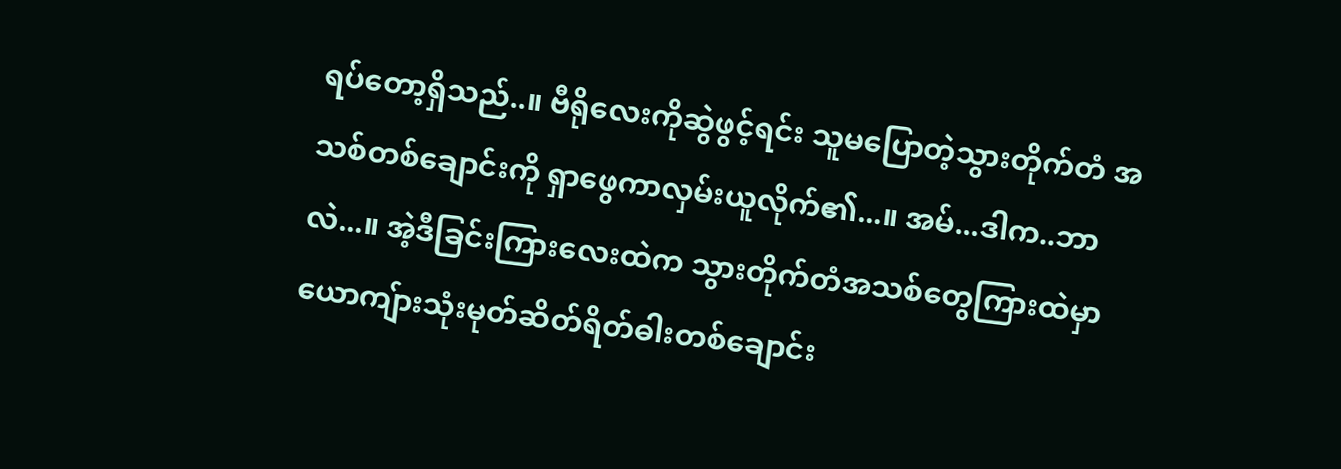ရပ်တော့ရှိသည်..။ ဗီရိုလေးကိုဆွဲဖွင့်ရင်း သူမပြောတဲ့သွားတိုက်တံ အသစ်တစ်ချောင်းကို ရှာဖွေကာလှမ်းယူလိုက်၏...။ အမ်...ဒါက..ဘာလဲ...။ အဲ့ဒီခြင်းကြားလေးထဲက သွားတိုက်တံအသစ်တွေကြားထဲမှာ ယောကျ်ားသုံးမုတ်ဆိတ်ရိတ်ဓါးတစ်ချောင်း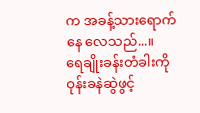က အခန့်သားရောက်နေ လေသည်...။
ရေချိုးခန်းတံခါးကိုဝုန်းခနဲဆွဲဖွင့်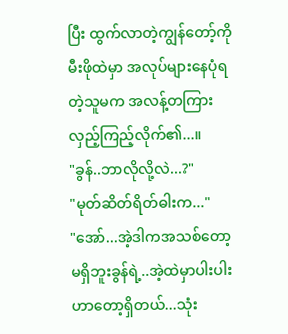ပြီး ထွက်လာတဲ့ကျွန်တော့်ကိုမီးဖိုထဲမှာ အလုပ်များနေပုံရတဲ့သူမက အလန့်တကြားလှည့်ကြည့်လိုက်၏...။
"ခွန်..ဘာလိုလို့လဲ...?"
"မုတ်ဆိတ်ရိတ်ဓါးက..."
"အော်...အဲ့ဒါကအသစ်တော့မရှိဘူးခွန်ရဲ့..အဲ့ထဲမှာပါးပါးဟာတော့ရှိတယ်...သုံး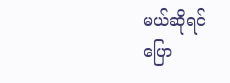မယ်ဆိုရင်ပြော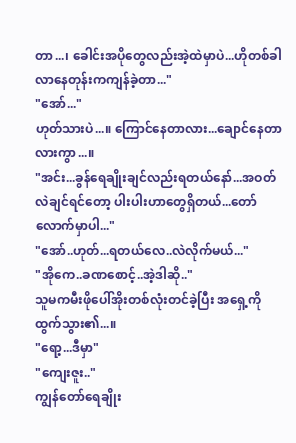တာ...၊ ခေါင်းအပိုတွေလည်းအဲ့ထဲမှာပဲ...ဟိုတစ်ခါလာနေတုန်းကကျန်ခဲ့တာ..."
"အော်..."
ဟုတ်သားပဲ...။ ကြောင်နေတာလား...ချောင်နေတာလားကွာ...။
"အင်း...ခွန်ရေချိုးချင်လည်းရတယ်နော်...အဝတ်လဲချင်ရင်တော့ ပါးပါးဟာတွေရှိတယ်...တော်လောက်မှာပါ..."
"အော်..ဟုတ်...ရတယ်လေ..လဲလိုက်မယ်..."
"အိုကေ..ခဏစောင့်..အဲ့ဒါဆို.."
သူမကမီးဖိုပေါ်အိုးတစ်လုံးတင်ခဲ့ပြီး အရှေ့ကိုထွက်သွား၏...။
"ရော့...ဒီမှာ"
"ကျေးဇူး.."
ကျွန်တော်ရေချိုး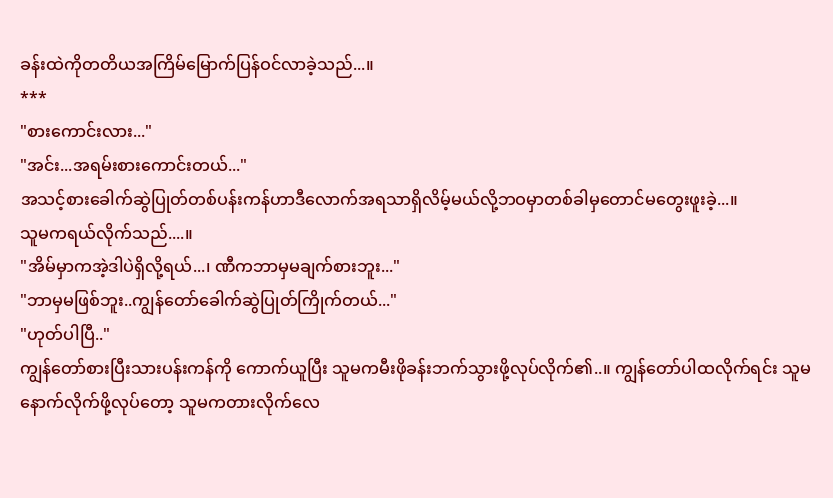ခန်းထဲကိုတတိယအကြိမ်မြောက်ပြန်ဝင်လာခဲ့သည်...။
***
"စားကောင်းလား..."
"အင်း...အရမ်းစားကောင်းတယ်..."
အသင့်စားခေါက်ဆွဲပြုတ်တစ်ပန်းကန်ဟာဒီလောက်အရသာရှိလိမ့်မယ်လို့ဘဝမှာတစ်ခါမှတောင်မတွေးဖူးခဲ့...။
သူမကရယ်လိုက်သည်....။
"အိမ်မှာကအဲ့ဒါပဲရှိလို့ရယ်...၊ ဏီကဘာမှမချက်စားဘူး..."
"ဘာမှမဖြစ်ဘူး..ကျွန်တော်ခေါက်ဆွဲပြုတ်ကြိုက်တယ်..."
"ဟုတ်ပါပြီ.."
ကျွန်တော်စားပြီးသားပန်းကန်ကို ကောက်ယူပြီး သူမကမီးဖိုခန်းဘက်သွားဖို့လုပ်လိုက်၏..။ ကျွန်တော်ပါထလိုက်ရင်း သူမနောက်လိုက်ဖို့လုပ်တော့ သူမကတားလိုက်လေ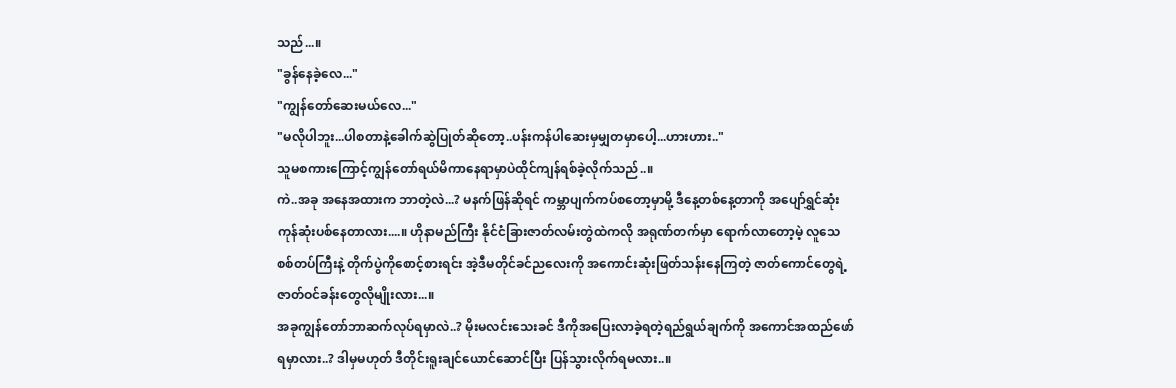သည်...။
"ခွန်နေခဲ့လေ..."
"ကျွန်တော်ဆေးမယ်လေ..."
"မလိုပါဘူး...ပါစတာနဲ့ခေါက်ဆွဲပြုတ်ဆိုတော့..ပန်းကန်ပါဆေးမှမျှတမှာပေါ့...ဟားဟား.."
သူမစကားကြောင့်ကျွန်တော်ရယ်မိကာနေရာမှာပဲထိုင်ကျန်ရစ်ခဲ့လိုက်သည်..။
ကဲ..အခု အနေအထားက ဘာတဲ့လဲ...? မနက်ဖြန်ဆိုရင် ကမ္ဘာပျက်ကပ်စတော့မှာမို့ ဒီနေ့တစ်နေ့တာကို အပျော်ရွှင်ဆုံးကုန်ဆုံးပစ်နေတာလား....။ ဟိုနာမည်ကြီး နိုင်ငံခြားဇာတ်လမ်းတွဲထဲကလို အရုဏ်တက်မှာ ရောက်လာတော့မဲ့ လူသေစစ်တပ်ကြီးနဲ့ တိုက်ပွဲကိုစောင့်စားရင်း အဲ့ဒီမတိုင်ခင်ညလေးကို အကောင်းဆုံးဖြတ်သန်းနေကြတဲ့ ဇာတ်ကောင်တွေရဲ့ ဇာတ်ဝင်ခန်းတွေလိုမျိုးလား...။
အခုကျွန်တော်ဘာဆက်လုပ်ရမှာလဲ..? မိုးမလင်းသေးခင် ဒီကိုအပြေးလာခဲ့ရတဲ့ရည်ရွယ်ချက်ကို အကောင်အထည်ဖော်ရမှာလား..? ဒါမှမဟုတ် ဒီတိုင်းရူးချင်ယောင်ဆောင်ပြီး ပြန်သွားလိုက်ရမလား..။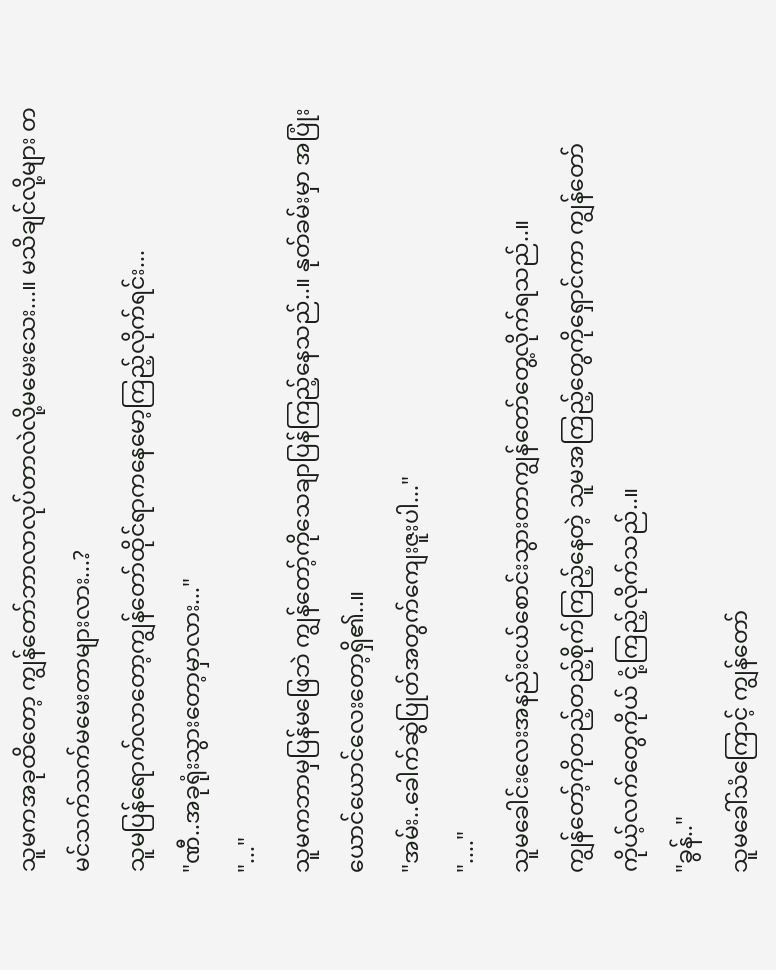သူမကအခုထိတော့ ကျွန်တော်ဘာလာလုပ်တာလဲလို့မမေးသေး...။ မသိချင်လို့များ တမင်သက်သက်မမေးတာများလား...?
သူမပြန်ရောက်လာတော့ကျွန်တော်ထိုင်ရာကနေမော့ကြည့်လိုက်ရင်း...
"ဏီ..အခုရုံးသွားတော့မှာလား..."
"..."
သူမကဘာမှပြန်မဖြေဘဲ ကျွန်တော့်ကိုသေချာပြန်ကြည့်နေသည်..။ နုတ်ခမ်းမှာ အပြုံးယောင်ယောင်လေးတော့ရှိ၏..။
"အမ်း..ခေါက်ဆွဲပြုတ်အတွက်ကျေးဇူးပါ..."
"...."
သူမခေါင်းလေးအနည်းငယ်စောင်းသွားတာကျွန်တော်တွေ့လိုက်ရသည်..။
ကျွန်တော့်ကိုတည့်တည့်စိုက်ကြည့်နေတဲ့ သူမအကြည့်တွေကိုရှောင်ကာ ကျွန်တော်ကိုယ့်လက်တွေကိုယ် ငုံ့ကြည့်လိုက်သည်..။
"ခွန်.."
သူမခေါ်သံကြောင့် ကျွန်တော်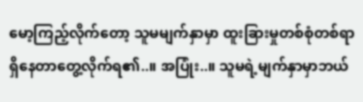မော့ကြည့်လိုက်တော့ သူမမျက်နှာမှာ ထူးခြားမှုတစ်စုံတစ်ရာရှိနေတာတွေ့လိုက်ရ၏..။ အပြုံး..။ သူမရဲ့မျက်နှာမှာဘယ်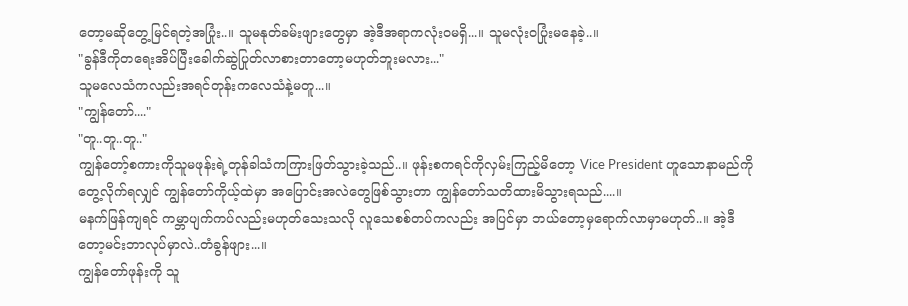တော့မဆိုတွေ့မြင်ရတဲ့အပြုံး..။ သူမနုတ်ခမ်းဖျားတွေမှာ အဲ့ဒီအရာကလုံးဝမရှိ...။ သူမလုံးဝပြုံးမနေခဲ့..။
"ခွန်ဒီကိုတရေးအိပ်ပြီးခေါက်ဆွဲပြုတ်လာစားတာတော့မဟုတ်ဘူးမလား..."
သူမလေသံကလည်းအရင်တုန်းကလေသံနဲ့မတူ...။
"ကျွန်တော်...."
"တူ..တူ..တူ.."
ကျွန်တော့်စကားကိုသူမဖုန်းရဲ့တုန်ခါသံကကြားဖြတ်သွားခဲ့သည်..။ ဖုန်းစကရင်ကိုလှမ်းကြည့်မိတော့ Vice President ဟူသောနာမည်ကိုတွေ့လိုက်ရလျှင် ကျွန်တော်ကိုယ့်ထဲမှာ အပြောင်းအလဲတွေဖြစ်သွားတာ ကျွန်တော်သတိထားမိသွားရသည်....။
မနက်ဖြန်ကျရင် ကမ္ဘာပျက်ကပ်လည်းမဟုတ်သေးသလို လူသေစစ်တပ်ကလည်း အပြင်မှာ ဘယ်တော့မှရောက်လာမှာမဟုတ်..။ အဲ့ဒီတော့မင်းဘာလုပ်မှာလဲ..တံခွန်ဖျား...။
ကျွန်တော်ဖုန်းကို သူ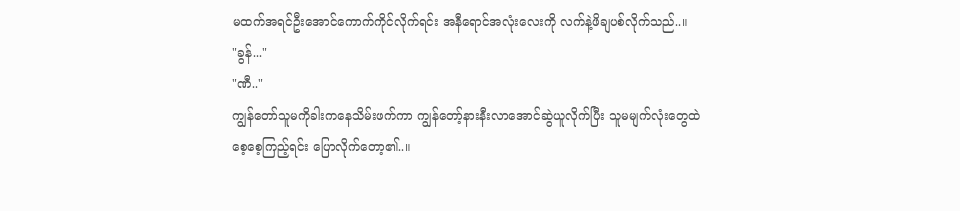မထက်အရင်ဦးအောင်ကောက်ကိုင်လိုက်ရင်း အနီရောင်အလုံးလေးကို လက်နဲ့ဖိချပစ်လိုက်သည်..။
"ခွန်..."
"ဏီ.."
ကျွန်တော်သူမကိုခါးကနေသိမ်းဖက်ကာ ကျွန်တော့်နားနီးလာအောင်ဆွဲယူလိုက်ပြီး သူမမျက်လုံးတွေထဲ စေ့စေ့ကြည့်ရင်း ပြောလိုက်တော့၏..။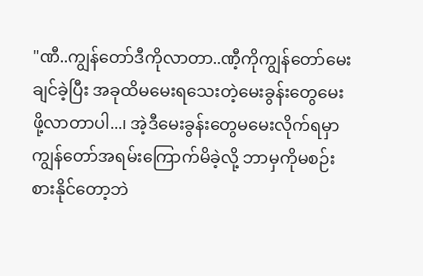"ဏီ..ကျွန်တော်ဒီကိုလာတာ..ဏီ့ကိုကျွန်တော်မေးချင်ခဲ့ပြီး အခုထိမမေးရသေးတဲ့မေးခွန်းတွေမေးဖို့လာတာပါ...၊ အဲ့ဒီမေးခွန်းတွေမမေးလိုက်ရမှာ ကျွန်တော်အရမ်းကြောက်မိခဲ့လို့ ဘာမှကိုမစဉ်းစားနိုင်တော့ဘဲ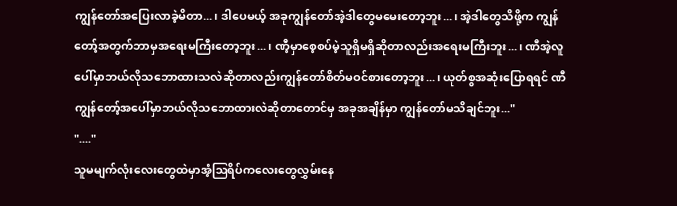ကျွန်တော်အပြေးလာခဲ့မိတာ...၊ ဒါပေမယ့် အခုကျွန်တော်အဲ့ဒါတွေမမေးတော့ဘူး...၊ အဲ့ဒါတွေသိဖို့က ကျွန်တော့်အတွက်ဘာမှအရေးမကြီးတော့ဘူး...၊ ဏီ့မှာစေ့စပ်မဲ့သူရှိမရှိဆိုတာလည်းအရေးမကြီးဘူး...၊ ဏီအဲ့လူပေါ်မှာဘယ်လိုသဘောထားသလဲဆိုတာလည်းကျွန်တော်စိတ်မဝင်စားတော့ဘူး...၊ ယုတ်စွအဆုံးပြောရရင် ဏီကျွန်တော့်အပေါ်မှာဘယ်လိုသဘောထားလဲဆိုတာတောင်မှ အခုအချိန်မှာ ကျွန်တော်မသိချင်ဘူး..."
"...."
သူမမျက်လုံးလေးတွေထဲမှာအံ့ဩရိပ်ကလေးတွေလွှမ်းနေ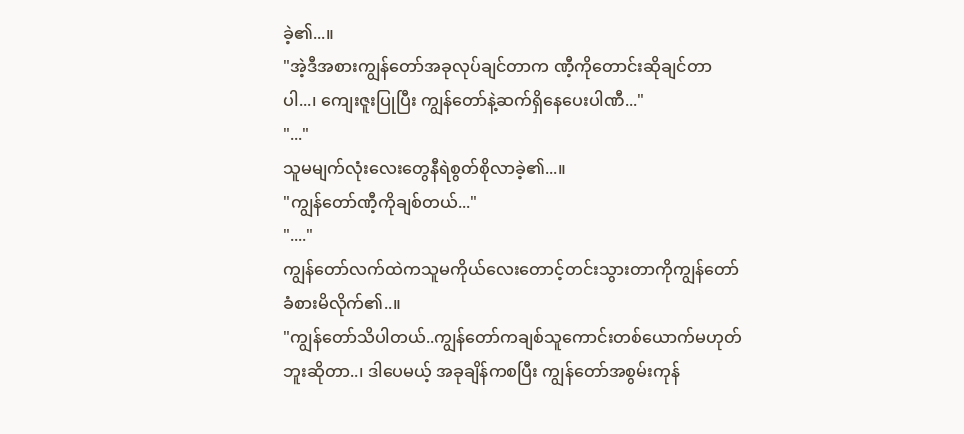ခဲ့၏...။
"အဲ့ဒီအစားကျွန်တော်အခုလုပ်ချင်တာက ဏီ့ကိုတောင်းဆိုချင်တာပါ...၊ ကျေးဇူးပြုပြီး ကျွန်တော်နဲ့ဆက်ရှိနေပေးပါဏီ..."
"..."
သူမမျက်လုံးလေးတွေနီရဲစွတ်စိုလာခဲ့၏...။
"ကျွန်တော်ဏီ့ကိုချစ်တယ်..."
"...."
ကျွန်တော်လက်ထဲကသူမကိုယ်လေးတောင့်တင်းသွားတာကိုကျွန်တော်ခံစားမိလိုက်၏..။
"ကျွန်တော်သိပါတယ်..ကျွန်တော်ကချစ်သူကောင်းတစ်ယောက်မဟုတ်ဘူးဆိုတာ..၊ ဒါပေမယ့် အခုချိန်ကစပြီး ကျွန်တော်အစွမ်းကုန်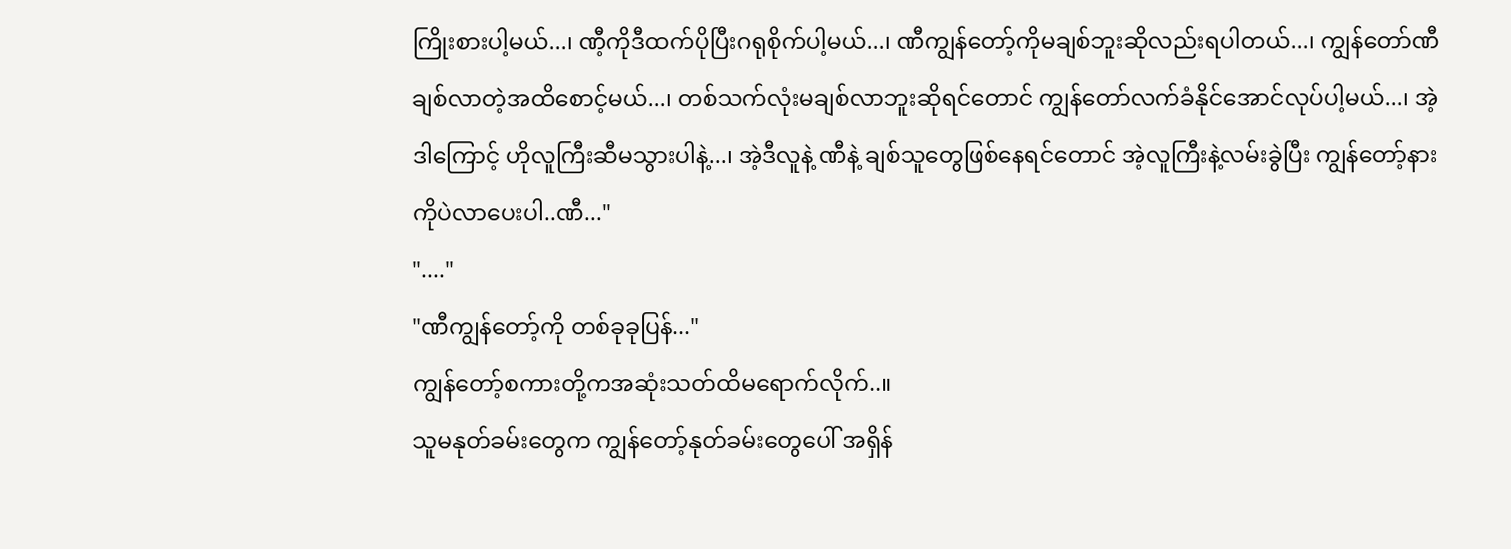ကြိုးစားပါ့မယ်...၊ ဏီ့ကိုဒီထက်ပိုပြီးဂရုစိုက်ပါ့မယ်...၊ ဏီကျွန်တော့်ကိုမချစ်ဘူးဆိုလည်းရပါတယ်...၊ ကျွန်တော်ဏီချစ်လာတဲ့အထိစောင့်မယ်...၊ တစ်သက်လုံးမချစ်လာဘူးဆိုရင်တောင် ကျွန်တော်လက်ခံနိုင်အောင်လုပ်ပါ့မယ်...၊ အဲ့ဒါကြောင့် ဟိုလူကြီးဆီမသွားပါနဲ့...၊ အဲ့ဒီလူနဲ့ ဏီနဲ့ ချစ်သူတွေဖြစ်နေရင်တောင် အဲ့လူကြီးနဲ့လမ်းခွဲပြီး ကျွန်တော့်နားကိုပဲလာပေးပါ..ဏီ..."
"...."
"ဏီကျွန်တော့်ကို တစ်ခုခုပြန်..."
ကျွန်တော့်စကားတို့ကအဆုံးသတ်ထိမရောက်လိုက်..။
သူမနုတ်ခမ်းတွေက ကျွန်တော့်နုတ်ခမ်းတွေပေါ် အရှိန်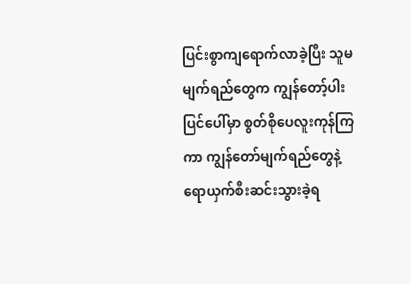ပြင်းစွာကျရောက်လာခဲ့ပြီး သူမမျက်ရည်တွေက ကျွန်တော့်ပါးပြင်ပေါ်မှာ စွတ်စိုပေလူးကုန်ကြကာ ကျွန်တော်မျက်ရည်တွေနဲ့ ရောယှက်စီးဆင်းသွားခဲ့ရ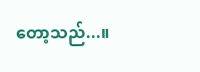တော့သည်...။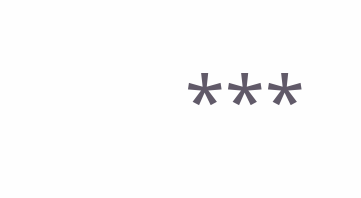***